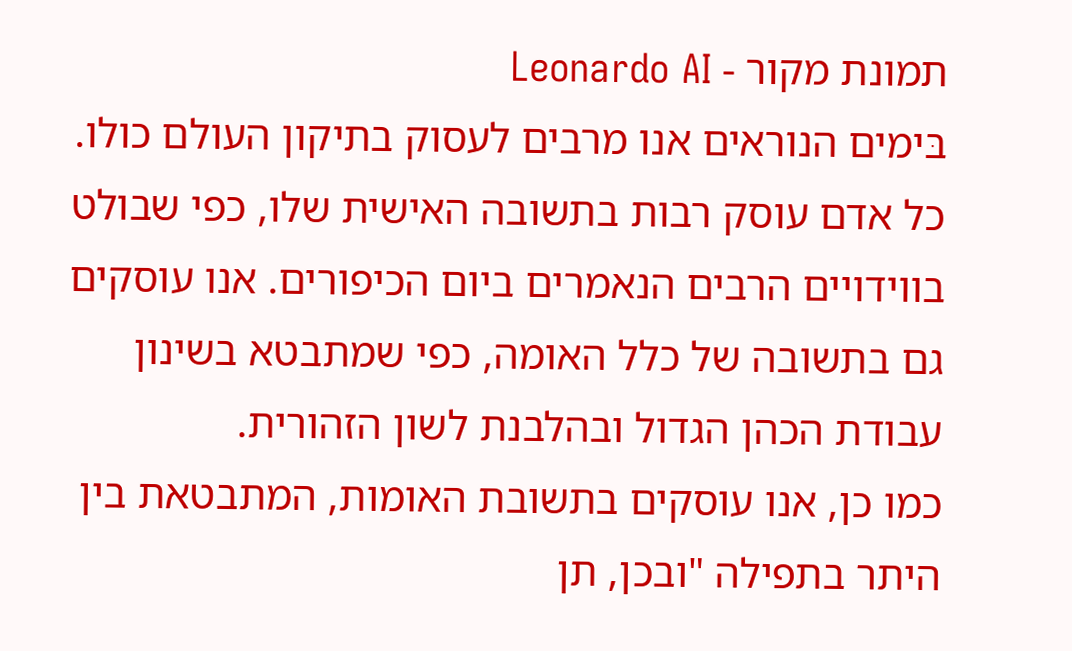תמונת מקור - Leonardo AI
בּימים הנוראים אנו מרבים לעסוק בתיקון העולם כולו. כל אדם עוסק רבות בתשובה האישית שלו, כפי שבולט בווידויים הרבים הנאמרים ביום הכיפורים. אנו עוסקים גם בתשובה של כלל האומה, כפי שמתבטא בשינון עבודת הכהן הגדול ובהלבנת לשון הזהורית.
כמו כן, אנו עוסקים בתשובת האומות, המתבטאת בין היתר בתפילה "ובכן, תן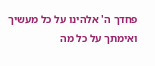פחדך ה' אלהינו על כל מעשיך ואימתך על כל מה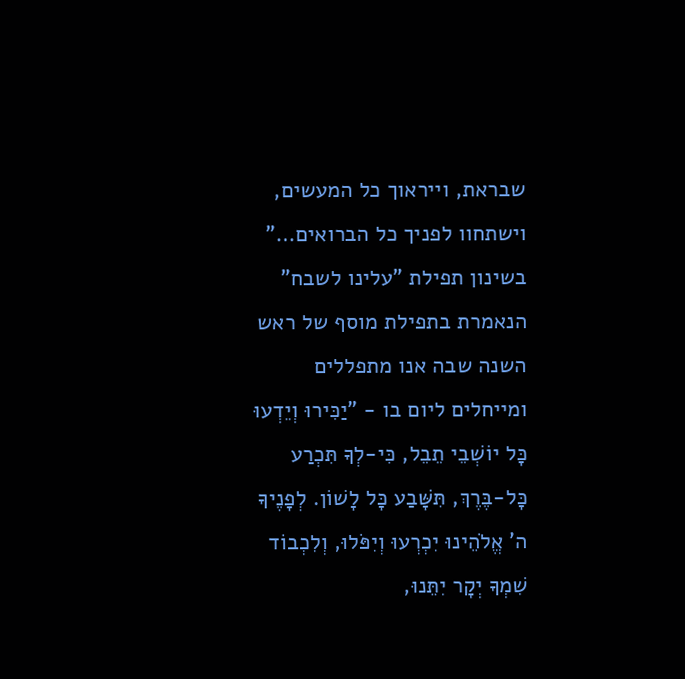שבראת, וייראוך כל המעשים, וישתחוו לפניך כל הברואים…" בשינון תפילת "עלינו לשבח" הנאמרת בתפילת מוסף של ראש השנה שבה אנו מתפללים ומייחלים ליום בו - "יַכִּירוּ וְיֵדְעוּ כָּל יוֹשְׁבֵי תֵבֵל, כִּי-לְךָ תִּכְרַע כָּל-בֶּרֶךְ, תִּשָּׁבַע כָּל לָשׁוֹן. לְפָנֶיךָ ה' אֱלֹהֵינוּ יִכְרְעוּ וְיִפֹּלוּ, וְלִכְבוֹד שִׁמְךָ יְקָר יִתֵּנוּ,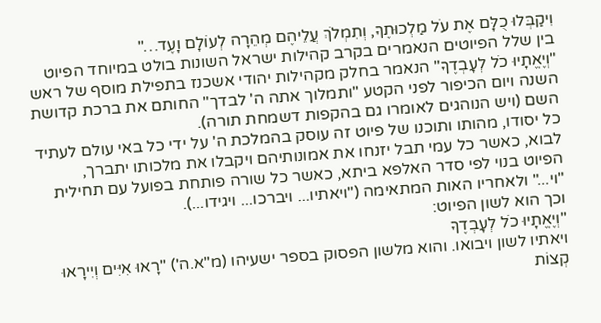וִיקַבְּלוּ כֻלָּם אֶת עֹל מַלְכוּתֶךָ, וְתִמְלֹךְ עֲלֵיהֶם מְהֵרָה לְעוֹלָם וָעֶד…"
בין שלל הפיוטים הנאמרים בקרב קהילות ישראל השונות בולט במיוחד הפיוט "וְיֶאֱתָיוּ כֹל לְעָבְדֶךָ" הנאמר בחלק מקהילות יהודי אשכנז בתפילת מוסף של ראש השנה ויום הכיפור לפני הקטע "ותמלוך אתה ה' לבדך" החותם את ברכת קדושת השם (ויש הנוהגים לאומרו גם בהקפות דשמחת תורה).
כל יסודו, מהותו ותוכנו של פיוט זה עוסק בהמלכת ה' על ידי כל באי עולם לעתיד לבוא, כאשר כל עמי תבל יזנחו את אמונותיהם ויקבלו את מלכותו יתברך,
הפיוט בנוי לפי סדר האלפא ביתא, כאשר כל שורה פותחת בפועל עם תחילית "וי..." ולאחריו האות המתאימה ("ויאתיו... ויברכו... ויגידו...).
וכך הוא לשון הפיוט:
"וְיֶאֱתָיוּ כֹל לְעָבְדֶךָ
ויאתיו לשון ויבואו. והוא מלשון הפסוק בספר ישעיהו (מ"א.ה') "רָאוּ אִיִּים וְיִירָאוּ קְצוֹת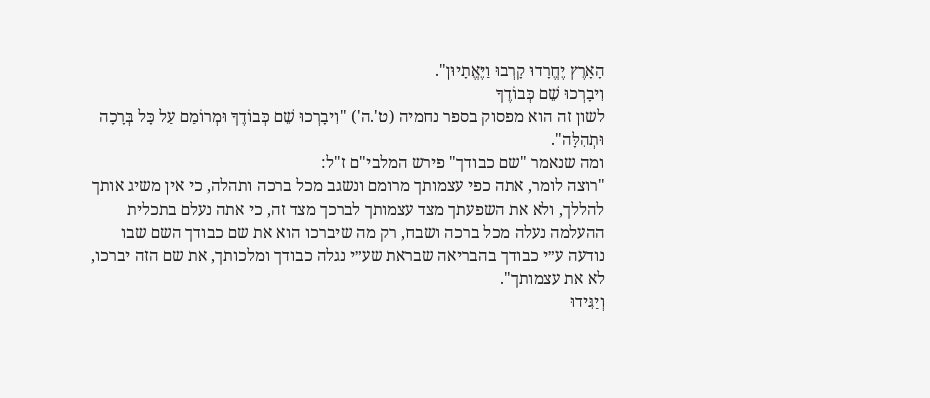הָאָרֶץ יֶחֱרָדוּ קָרְבוּ וַיֶּאֱתָיוּן".
וִיבָרְכוּ שֵׁם כְּבוֹדֶךָ
לשון זה הוא מפסוק בספר נחמיה (ט'.ה') "וִיבָרְכוּ שֵׁם כְּבוֹדֶךָ וּמְרוֹמַם עַל כָּל בְּרָכָה וּתְהִלָּה".
ומה שנאמר "שם כבודך" פירש המלבי"ם ז"ל:
"רוצה לומר, אתה כפי עצמותך מרומם ונשגב מכל ברכה ותהלה, כי אין משיג אותך להללך, ולא את השפעתך מצד עצמותך לברכך מצד זה, כי אתה נעלם בתכלית ההעלמה נעלה מכל ברכה ושבח, רק מה שיברכו הוא את שם כבודך השם שבו נודעה ע״י כבודך בהבריאה שבראת שע״י נגלה כבודך ומלכותך, את שם הזה יברכו, לא את עצמותך".
וְיַגִּידוּ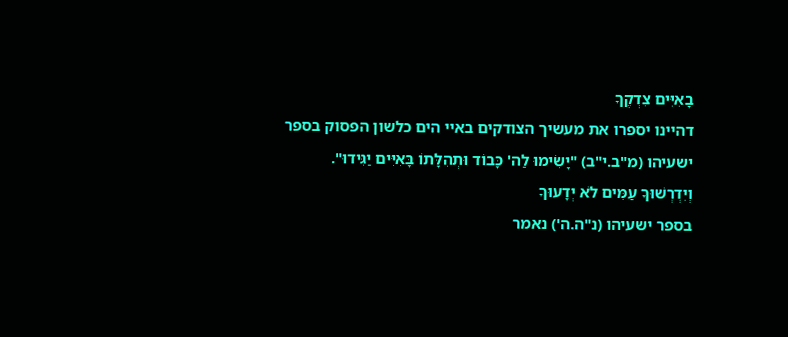בָאִיִּים צִדְקֶךָ
דהיינו יספרו את מעשיך הצודקים באיי הים כלשון הפסוק בספר ישעיהו (מ"ב.י"ב) "יָשִׂימוּ לַה' כָּבוֹד וּתְהִלָּתוֹ בָּאִיִּים יַגִּידוּ".
וְיִדְרְשׁוּךָ עַמִּים לֹא יְדָעוּךָ
בספר ישעיהו (נ"ה.ה') נאמר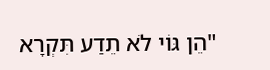"הֵן גּוֹי לֹא תֵדַע תִּקְרָא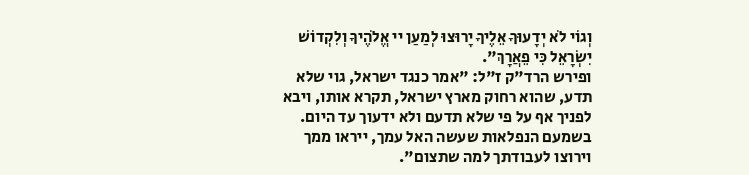וְגוֹי לֹא יְדָעוּךָ אֵלֶיךָ יָרוּצוּ לְמַעַן יי אֱלֹהֶיךָ וְלִקְדוֹשׁ יִשְׂרָאֵל כִּי פֵאֲרָךְ".
ופירש הרד"ק ז"ל: "אמר כנגד ישראל, גוי שלא תדע, שהוא רחוק מארץ ישראל, תקרא אותו, ויבא לפניך אף על פי שלא תדעם ולא ידעוך עד היום. בשמעם הנפלאות שעשה האל עמך, ייראו ממך וירוצו לעבודתך למה שתצום".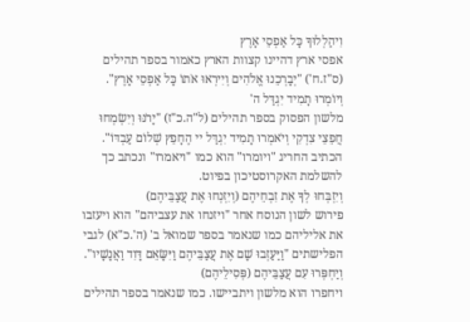וִיהַלְלוּךָ כָּל אַפְסֵי אָרֶץ
אפסי ארץ דהיינו קצוות הארץ כאמור בספר תהילים (ס"ז.ח') "יְבָרְכֵנוּ אֱלֹהִים וְיִירְאוּ אֹתוֹ כָּל אַפְסֵי אָרֶץ".
וְיוֹמְרוּ תָמִיד יִגְדַּל ה'
מלשון הפסוק בספר תהילים (ל"ה.כ"ז) "יָרֹנּוּ וְיִשְׂמְחוּ חֲפֵצֵי צִדְקִי וְיֹאמְרוּ תָמִיד יִגְדַּל יי הֶחָפֵץ שְׁלוֹם עַבְדּוֹ".
הכתיב החריג "ויומרו" הוא כמו "ויאמרו" ונכתב כך להשלמת האקרוסטיכון בפיוט.
וְיִזְבְּחוּ לְךָ אֶת זִבְחֵיהֶם (וְיִזְנְחוּ אֶת עֲצַבֵּיהֶם)
פירוש לשון הנוסח אחר "ויזנחו את עצביהם" הוא ויעזבו את אליליהם כמו שנאמר בספר שמואל ב' (ה'.כ"א) לגבי הפלישתים "וַיַּעַזְבוּ שָׁם אֶת עֲצַבֵּיהֶם וַיִּשָּׂאֵם דָּוִד וַאֲנָשָׁיו".
וְיַחְפְּרוּ עִם עֲצַבֵּיהֶם (פְּסִילֵיהֶם)
ויחפרו הוא מלשון ויתביישו. כמו שנאמר בספר תהילים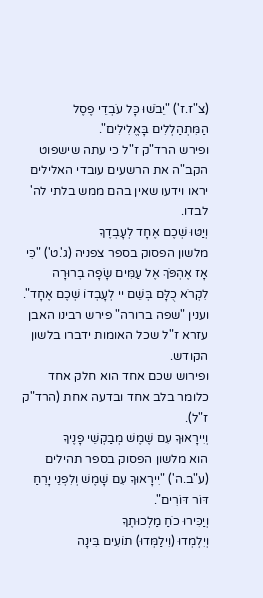(צ"ז.ז') "יֵבֹשׁוּ כָּל עֹבְדֵי פֶסֶל הַמִּתְהַלְלִים בָּאֱלִילִים".
ופירש הרד"ק ז"ל כי עתה שישפוט הקב"ה את הרשעים עובדי האלילים יראו וידעו שאין בהם ממש בלתי לה' לבדו.
וְיַטּוּ שְׁכֶם אֶחָד לְעָבְדֶךָ
מלשון הפסוק בספר צפניה (ג'.ט') "כִּי אָז אֶהְפֹּךְ אֶל עַמִּים שָׂפָה בְרוּרָה לִקְרֹא כֻלָּם בְּשֵׁם יי לְעָבְדוֹ שְׁכֶם אֶחָד".
וענין "שפה ברורה" פירש רבינו האבן עזרא ז"ל שכל האומות ידברו בלשון הקודש.
ופירוש שכם אחד הוא חלק אחד כלומר בלב אחד ובדעה אחת (הרד"ק ז"ל).
וְיִירָאוּךָ עִם שֶׁמֶשׁ מְבַקְשֵׁי פָנֶיךָ
הוא מלשון הפסוק בספר תהילים (ע"ב.ה') "יִירָאוּךָ עִם שָׁמֶשׁ וְלִפְנֵי יָרֵחַ דּוֹר דּוֹרִים".
וְיַכִּירוּ כֹחַ מַלְכוּתֶךָ
וְיִלְמְדוּ (וִילַמְּדוּ) תוֹעִים בִּינָה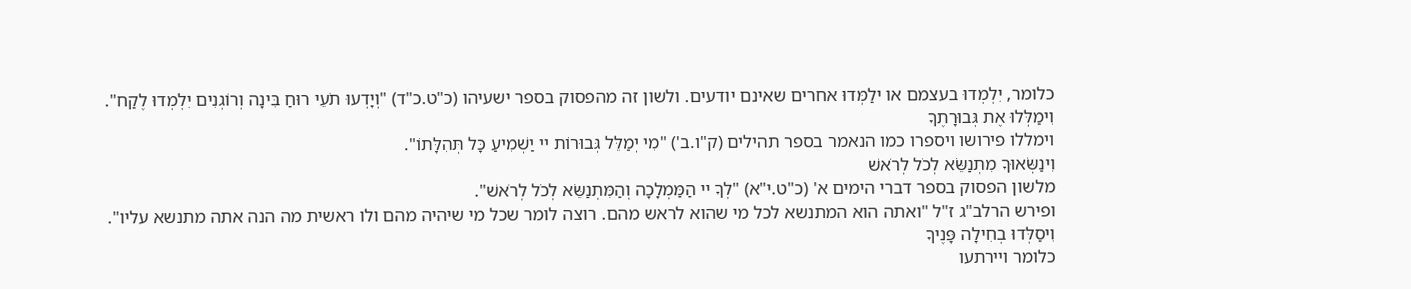כלומר, יִלְמְדוּ בעצמם או ילַמְּדוּ אחרים שאינם יודעים. ולשון זה מהפסוק בספר ישעיהו (כ"ט.כ"ד) "וְיָדְעוּ תֹעֵי רוּחַ בִּינָה וְרוֹגְנִים יִלְמְדוּ לֶקַח".
וִימַלְּלוּ אֶת גְּבוּרָתֶךָ
וימללו פירושו ויספרו כמו הנאמר בספר תהילים (ק"ו.ב') "מִי יְמַלֵּל גְּבוּרוֹת יי יַשְׁמִיעַ כָּל תְּהִלָּתוֹ".
וִינַשְּׂאוּךָ מִתְנַשֵּׂא לְכֹל לְרֹאשׁ
מלשון הפסוק בספר דברי הימים א' (כ"ט.י"א) "לְךָ יי הַמַּמְלָכָה וְהַמִּתְנַשֵּׂא לְכֹל לְרֹאשׁ".
ופירש הרלב"ג ז"ל "ואתה הוא המתנשא לכל מי שהוא לראש מהם. רוצה לומר שכל מי שיהיה מהם ולו ראשית מה הנה אתה מתנשא עליו".
וִיסַלְּדוּ בְחִילָה פָּנֶיךָ
כלומר ויירתעו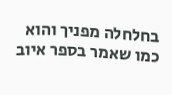בחלחלה מפניך והוא כמו שאמר בספר איוב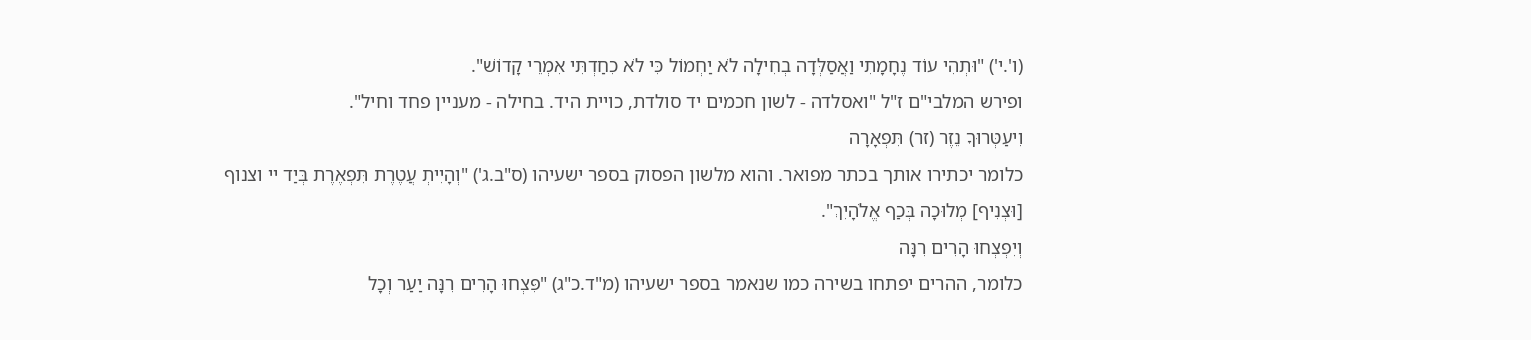(ו'.י') "וּתְהִי עוֹד נֶחָמָתִי וַאֲסַלְּדָה בְחִילָה לֹא יַחְמוֹל כִּי לֹא כִחַדְתִּי אִמְרֵי קָדוֹשׁ".
ופירש המלבי"ם ז"ל "ואסלדה - לשון חכמים יד סולדת, כויית היד. בחילה - מעניין פחד וחיל".
וִיעַטְּרוּךָ נֵזֶר (זר) תִּפְאָרָה
כלומר יכתירו אותך בכתר מפואר. והוא מלשון הפסוק בספר ישעיהו (ס"ב.ג') "וְהָיִיתְ עֲטֶרֶת תִּפְאֶרֶת בְּיַד יי וצנוף [וּצְנִיף] מְלוּכָה בְּכַף אֱלֹהָיִךְ".
וְיִפְצְחוּ הָרִים רִנָּה
כלומר, ההרים יפתחו בשירה כמו שנאמר בספר ישעיהו (מ"ד.כ"ג) "פִּצְחוּ הָרִים רִנָּה יַעַר וְכָל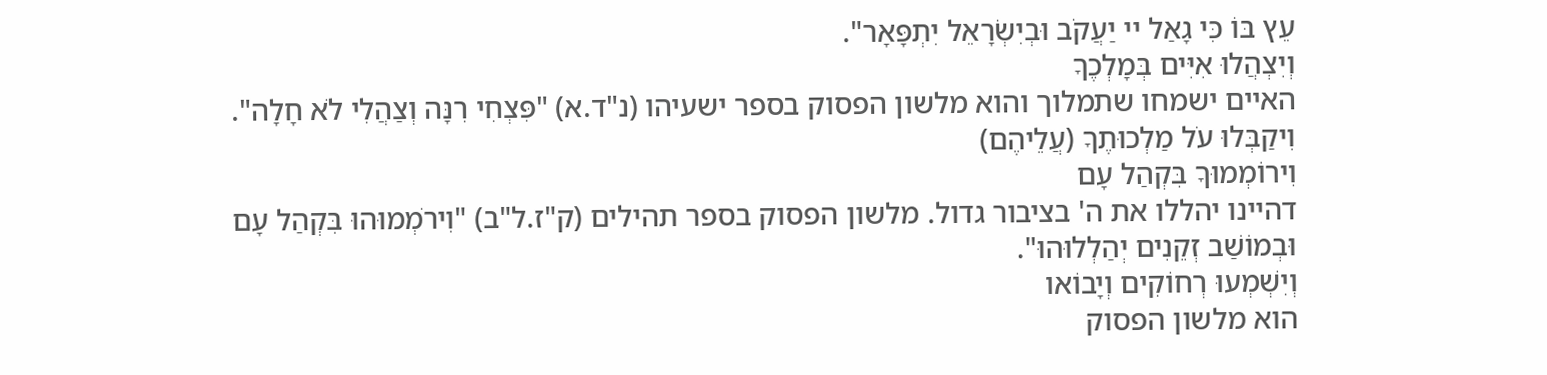עֵץ בּוֹ כִּי גָאַל יי יַעֲקֹב וּבְיִשְׂרָאֵל יִתְפָּאָר".
וְיִצְהֲלוּ אִיִּים בְּמָלְכֶךָ
האיים ישמחו שתמלוך והוא מלשון הפסוק בספר ישעיהו (נ"ד.א) "פִּצְחִי רִנָּה וְצַהֲלִי לֹא חָלָה".
וִיקַבְּלוּ עֹל מַלְכוּתֶךָ (עֲלֵיהֶם)
וִירוֹמְמוּךָ בִּקְהַל עָם
דהיינו יהללו את ה' בציבור גדול. מלשון הפסוק בספר תהילים (ק"ז.ל"ב) "וִירֹמְמוּהוּ בִּקְהַל עָם וּבְמוֹשַׁב זְקֵנִים יְהַלְלוּהוּ".
וְיִשְׁמְעוּ רְחוֹקִים וְיָבוֹאו
הוא מלשון הפסוק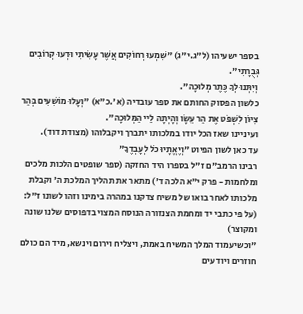בספר ישעיהו (ל"ג.י"ג) "שִׁמְעוּ רְחוֹקִים אֲשֶׁר עָשִׂיתִי וּדְעוּ קְרוֹבִים גְּבֻרָתִי".
וְיִתְּנוּ לְךָ כֶּתֶר מְלוּכָה".
כלשון הפסוק החותם את ספר עובדיה (א'.כ"א) "וְעָלוּ מוֹשִׁעִים בְּהַר צִיּוֹן לִשְׁפֹּט אֶת הַר עֵשָׂו וְהָיְתָה לַיי הַמְּלוּכָה".
ועיניינו שאז הכל יודו במלכותו יתברך ויקבלוהו (מצודת דוד).
עד כאן לשון הפיוט "וְיֶאֱתָיוּ כֹל לְעָבְדֶךָ"
רבינו הרמב"ם ז"ל בספרו היד החזקה (ספר שופטים הלכות מלכים ומלחמות - פרק י"א הלכה ד') מתאר את תהליך המלכת ה' וקבלת מלכותו לאחר בואו של משיח צדקנו במהרה בימינו וזהו לשונו ז"ל: (על פי כתבי יד ומחמת הצנזורה הנוסח המצוי בדפוסים שלנו שונה ומקוצר)
"וכשיעמוד המלך המשיח באמת, ויצליח וירום וינשא, מיד הם כולם חוזרים ויודעים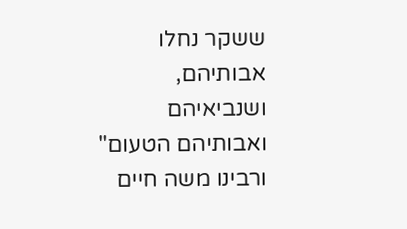ששקר נחלו אבותיהם, ושנביאיהם ואבותיהם הטעום"
ורבינו משה חיים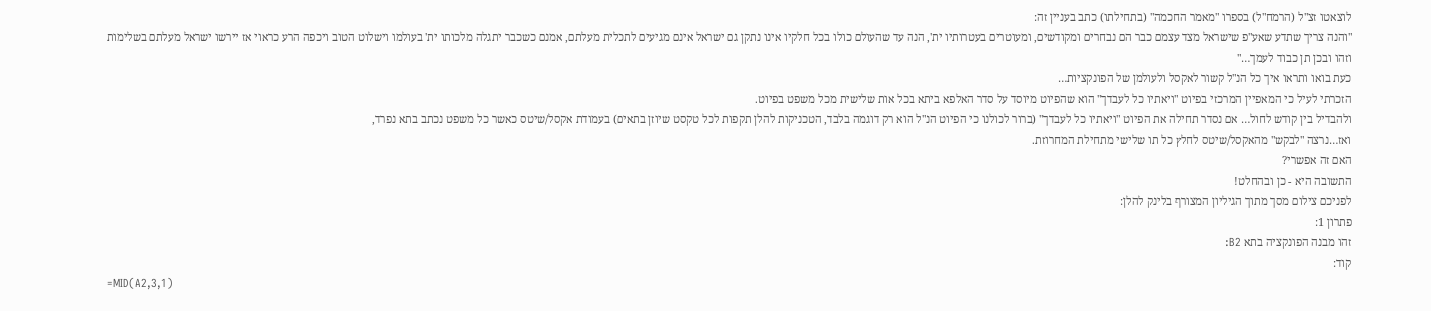לוצאטו זצ"ל (הרמח"ל) בספרו "מאמר החכמה" (בתחילתו) כתב בעניין זה:
"והנה צריך שתדע שאע"פ שישראל מצד עצמם כבר הם נבחרים ומקודשים, ומעוטרים בעטרותיו ית', הנה עד שהעולם כולו בכל חלקיו אינו נתקן גם ישראל אינם מגיעים לתכלית מעלתם, אמנם כשכבר יתגלה מלכותו ית' בעולמו וישלוט הטוב ויכפה הרע כראוי אז יירשו ישראל מעלתם בשלימות וזהו ובכן תן כבוד לעמך…"
כעת בואו ותראו איך כל הנ"ל קשור לאקסל ולעולמן של הפונקציות…
הזכרתי לעיל כי המאפיין המרכזי בפיוט "ויאתיו כל לעבדך" הוא שהפיוט מיוסד על סדר האלפא ביתא בכל אות שלישית מכל משפט בפיוט.
ולהבדיל בין קודש לחול… אם נסדר תחילה את הפיוט "ויאתיו כל לעבדך" (ברור לכולנו כי הפיוט הנ"ל הוא רק דוגמה בלבד, הטכניקות להלן תקפות לכל טקסט שיוזן בתאים) בעמודת אקסל/שיטס כאשר כל משפט נכתב בתא נפרד,
ואז…נרצה "לבקש" מהאקסל/שיטס לחלץ כל תו שלישי מתחילת המחרוזת.
האם זה אפשרי?
התשובה היא - כן ובהחלט!
לפניכם צילום מסך מתוך הגיליון המצורף בלינק להלן:
פתרון 1:
זהו מבנה הפונקציה בתא B2:
קוד:
=MID(A2,3,1)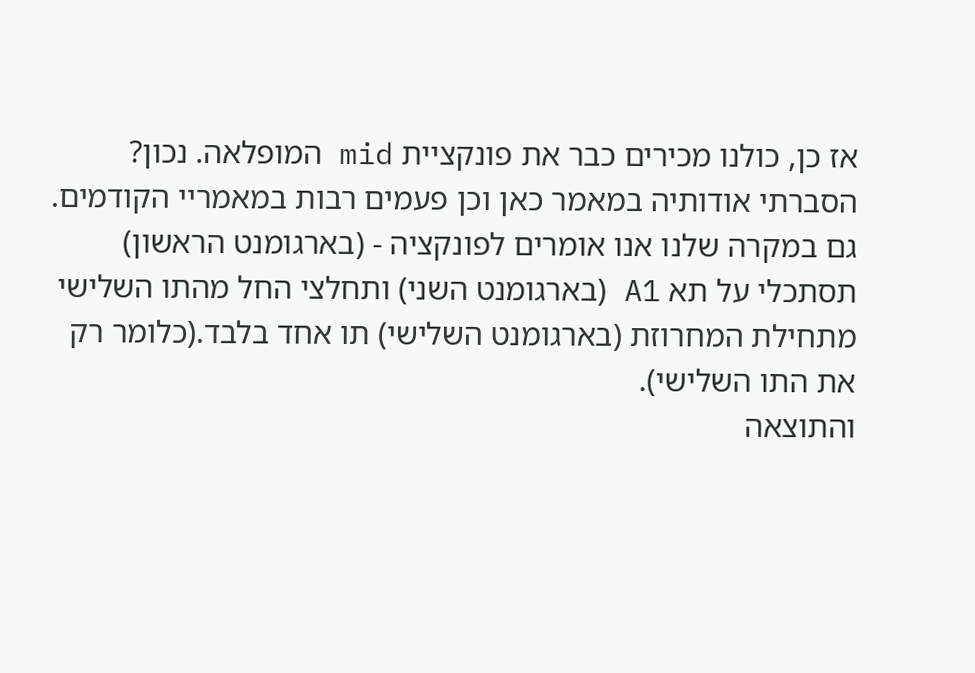אז כן, כולנו מכירים כבר את פונקציית mid המופלאה. נכון?
הסברתי אודותיה במאמר כאן וכן פעמים רבות במאמריי הקודמים.
גם במקרה שלנו אנו אומרים לפונקציה - (בארגומנט הראשון) תסתכלי על תא A1 (בארגומנט השני) ותחלצי החל מהתו השלישי מתחילת המחרוזת (בארגומנט השלישי) תו אחד בלבד.(כלומר רק את התו השלישי).
והתוצאה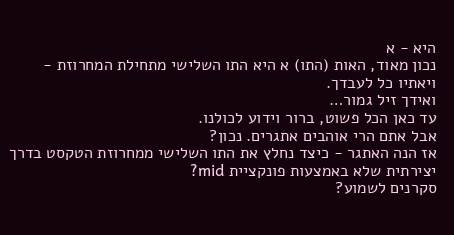היא - א
נכון מאוד, האות (התו) א היא התו השלישי מתחילת המחרוזת - ויאתיו כל לעבדך.
ואידך זיל גמור…
עד כאן הכל פשוט, ברור וידוע לכולנו.
אבל אתם הרי אוהבים אתגרים. נכון?
אז הנה האתגר - כיצד נחלץ את התו השלישי ממחרוזת הטקסט בדרך יצירתית שלא באמצעות פונקציית mid?
סקרנים לשמוע?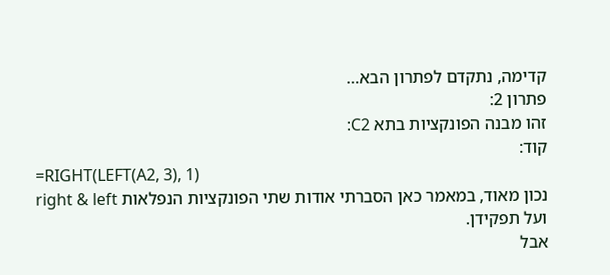קדימה, נתקדם לפתרון הבא…
פתרון 2:
זהו מבנה הפונקציות בתא C2:
קוד:
=RIGHT(LEFT(A2, 3), 1)
נכון מאוד, במאמר כאן הסברתי אודות שתי הפונקציות הנפלאות right & left ועל תפקידן.
אבל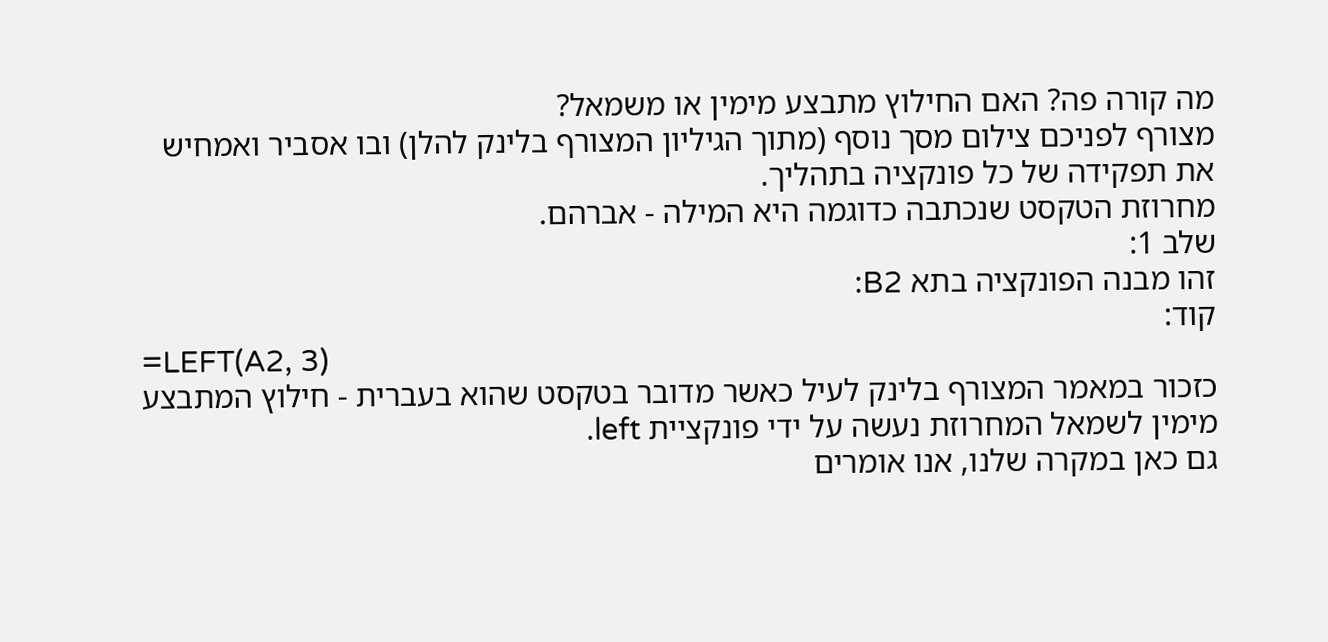מה קורה פה? האם החילוץ מתבצע מימין או משמאל?
מצורף לפניכם צילום מסך נוסף (מתוך הגיליון המצורף בלינק להלן) ובו אסביר ואמחיש את תפקידה של כל פונקציה בתהליך.
מחרוזת הטקסט שנכתבה כדוגמה היא המילה - אברהם.
שלב 1:
זהו מבנה הפונקציה בתא B2:
קוד:
=LEFT(A2, 3)
כזכור במאמר המצורף בלינק לעיל כאשר מדובר בטקסט שהוא בעברית - חילוץ המתבצע מימין לשמאל המחרוזת נעשה על ידי פונקציית left.
גם כאן במקרה שלנו, אנו אומרים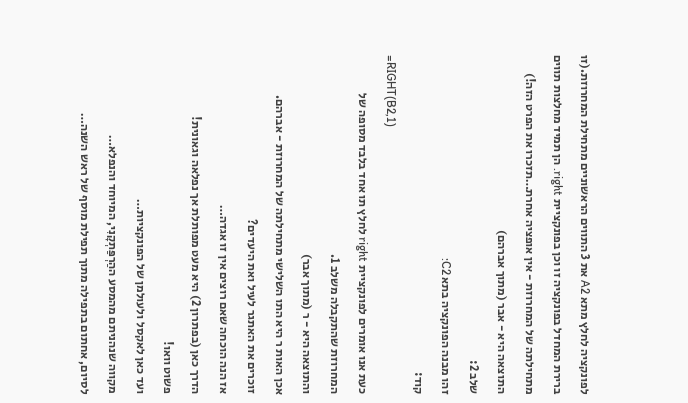לפונקציה לחלץ מתא A2 את 3 התווים הראשוניים מתחילת המחרוזת.(זו ברירת המחדל בפונקציה זו וכן בפונקציית right. הן תמיד מחלצות תווים מתחילתה של המחרוזת - אין אופציה אחרת…תזכרו את הפרט הזה!)
התוצאה היא - אבר (מתוך אברהם)
שלב 2:
זהו מבנה הפונקציה בתא C2:
קוד:
=RIGHT(B2,1)
כעת אנו אומרים לפונקציית right לחלץ תו אחד בלבד מסופה של המחרוזת שהתקבלה משלב 1.
והתוצאה היא - ר (מתוך אבר)
אכן האות ר היא התו השלישי מתחילתה של המחרוזת - אברהם.
זוכרים את האתגר לעיל ואת היעדים?
אז הנה הוכחה שאם רוצים אין זו אגדה…
הדרך כאן (בפתרון 2) היא מעט מפותלת אך נפלאה וגאונית!
פשוט וואו!
ועד כאן לאקסל ולעולמן של הפונקציות…
מקווה שנהניתם מהמסע ההַרְפַּתְקָנִי, המיוחד והנפלא…
לסיום, אחתום בתפילה מתוך תפילת מוסף של ראש השנה…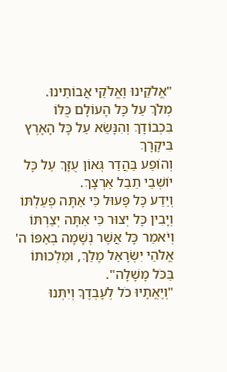"אֱלֹקֵינוּ וֶאֱלֹקֵי אֲבוֹתֵינוּ.
מְלֹךְ עַל כָּל הָעוֹלָם כֻּלּוֹ בִּכְבוֹדָךְ וְהִנָּשֵׂא עַל כָּל הָאָרֶץ בִּיקָרָךְ
וְהוֹפַע בַּהֲדַר גְּאוֹן עֻזָּךְ עַל כָּל יוֹשְׁבֵי תֵבֵל אַרְצָךְ.
וְיֵדַע כָּל פָּעוּל כִּי אַתָּה פְעַלְתּוֹ וְיָבִין כָּל יְצוּר כִּי אַתָּה יְצַרְתּוֹ
וְיֹאמַר כָּל אֲשֶׁר נְשָׁמָה בְאַפּוֹ ה' אֱלֹהֵי יִשְׂרָאֵל מָלַךְ, וּמַלְכוּתוֹ בַּכֹּל מָשָׁלָה".
"וְיֶאֱתָיוּ כֹל לְעָבְדֶךָ וְיִתְּנוּ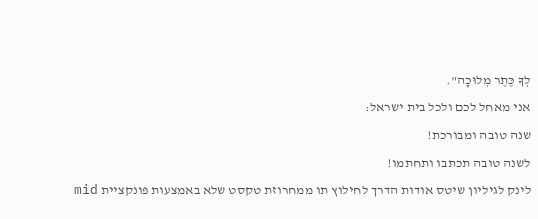לְךָ כֶּתֶר מְלוּכָה".
אני מאחל לכם ולכל בית ישראל:
שנה טובה ומבורכת!
לשנה טובה תכתבו ותחתמו!
לינק לגיליון שיטס אודות הדרך לחילוץ תו ממחרוזת טקסט שלא באמצעות פונקציית mid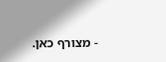- מצורף כאן.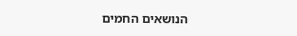הנושאים החמים